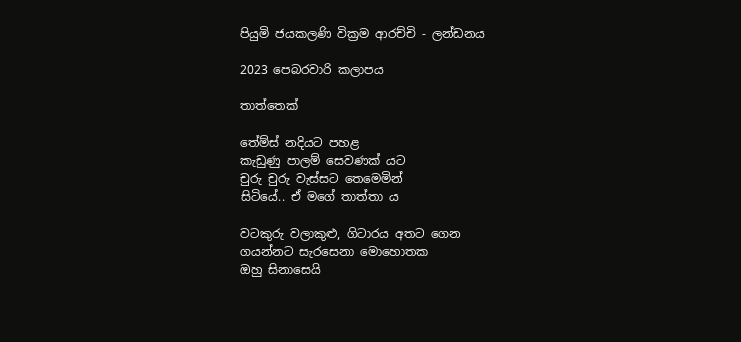පියුමි ජයකලණි වික්‍රම ආරච්චි - ලන්ඩනය

2023 පෙබරවාරි කලාපය

තාත්තෙක්

තේම්ස් නදියට පහළ
කැඩුණු පාලම් සෙවණක් යට
චුරු චුරු වැස්සට තෙමෙමින්
සිටියේ.. ඒ මගේ තාත්තා ය

වටකුරු වලාකුළු, ගිටාරය අතට ගෙන
ගයන්නට සැරසෙනා මොහොතක
ඔහු සිනාසෙයි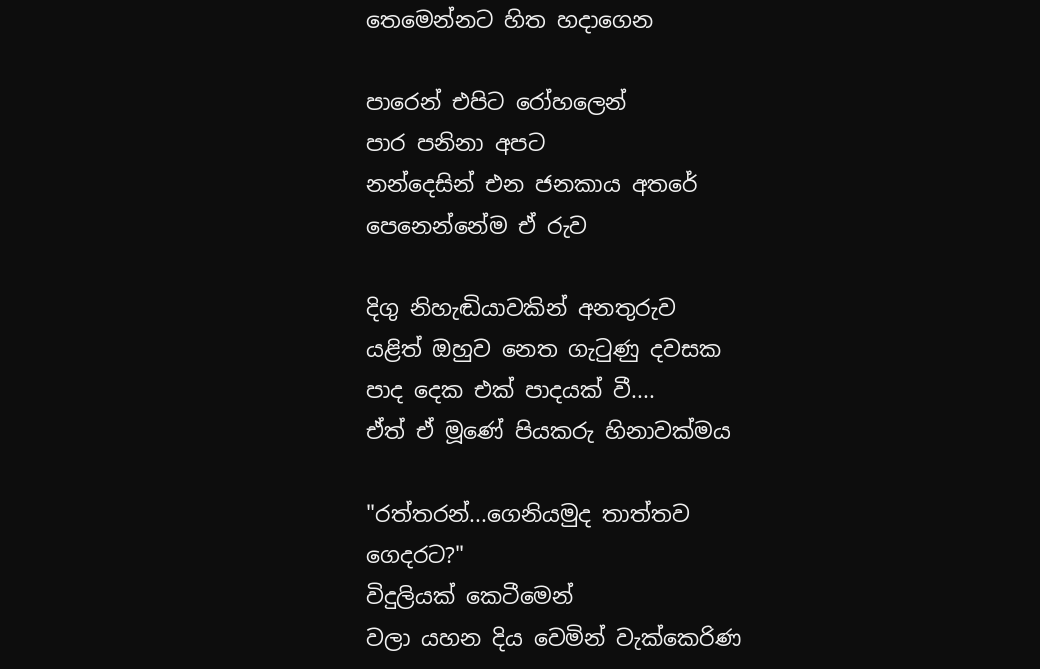තෙමෙන්නට හිත හදාගෙන

පාරෙන් එපිට රෝහලෙන්
පාර පනිනා අපට
නන්දෙසින් එන ජනකාය අතරේ
පෙනෙන්නේම ඒ රුව

දිගු නිහැඬියාවකින් අනතුරුව
යළිත් ඔහුව නෙත ගැටුණු දවසක
පාද දෙක එක් පාදයක් වී....
ඒත් ඒ මූණේ පියකරු හිනාවක්මය

"රත්තරන්...ගෙනියමුද තාත්තව ගෙදරට?"
විදුලියක් කෙටීමෙන්
වලා යහන දිය වෙමින් වැක්කෙරිණ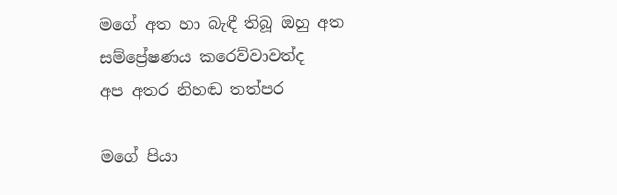මගේ අත හා බැඳී තිබූ ඔහු අත
සම්ප්‍රේෂණය කරෙව්වාවත්ද
අප අතර නිහඬ තත්පර

මගේ පියා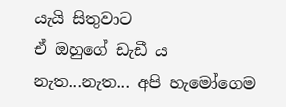යැයි සිතුවාට
ඒ ඔහුගේ ඩැඩී ය
නැත...නැත... අපි හැමෝගෙම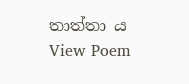තාත්තා ය
View Poem